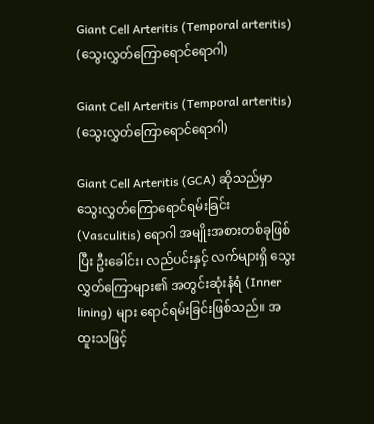Giant Cell Arteritis (Temporal arteritis) (သွေးလွှတ်ကြောရောင်ရောဂါ)

Giant Cell Arteritis (Temporal arteritis) (သွေးလွှတ်ကြောရောင်ရောဂါ)

Giant Cell Arteritis (GCA) ဆိုသည်မှာ သွေးလွှတ်ကြောရောင်ရမ်းခြင်း (Vasculitis) ရောဂါ အမျိုးအစားတစ်ခုဖြစ်ပြီး ဦးခေါင်း၊ လည်ပင်းနှင့် လက်များရှိ သွေးလွှတ်ကြောများ၏ အတွင်းဆုံးနံရံ (Inner lining) များ ရောင်ရမ်းခြင်းဖြစ်သည်။ အထူးသဖြင့်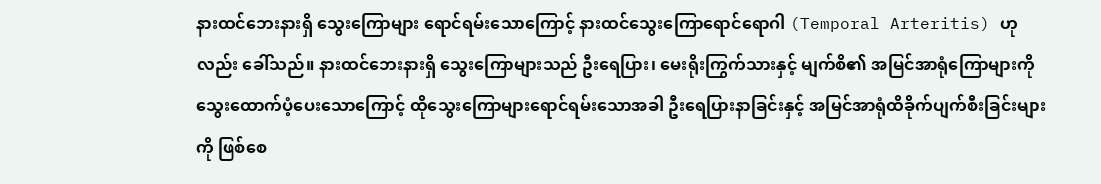နားထင်ဘေးနားရှိ သွေးကြောများ ရောင်ရမ်းသောကြောင့် နားထင်သွေးကြောရောင်ရောဂါ (Temporal Arteritis) ဟုလည်း ခေါ်သည်။ နားထင်ဘေးနားရှိ သွေးကြောများသည် ဦးရေပြား၊ မေးရိုးကြွက်သားနှင့် မျက်စိ၏ အမြင်အာရုံကြောများကို သွေးထောက်ပံ့ပေးသောကြောင့် ထိုသွေးကြောများရောင်ရမ်းသောအခါ ဦးရေပြားနာခြင်းနှင့် အမြင်အာရုံထိခိုက်ပျက်စီးခြင်းများကို ဖြစ်စေ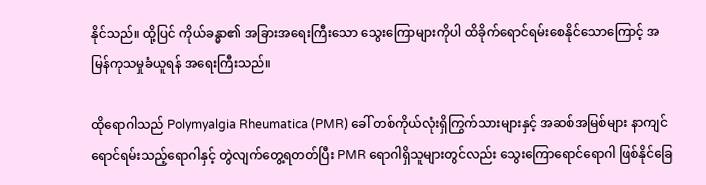နိုင်သည်။ ထို့ပြင် ကိုယ်ခန္ဓာ၏ အခြားအရေးကြီးသော သွေးကြောများကိုပါ ထိခိုက်ရောင်ရမ်းစေနိုင်သောကြောင့် အမြန်ကုသမှုခံယူရန် အရေးကြီးသည်။

ထိုရောဂါသည် Polymyalgia Rheumatica (PMR) ခေါ် တစ်ကိုယ်လုံးရှိကြွက်သားများနှင့် အဆစ်အမြစ်များ နာကျင်ရောင်ရမ်းသည့်ရောဂါနှင့် တွဲလျက်တွေ့ရတတ်ပြီး PMR ရောဂါရှိသူများတွင်လည်း သွေးကြောရောင်ရောဂါ ဖြစ်နိုင်ခြေ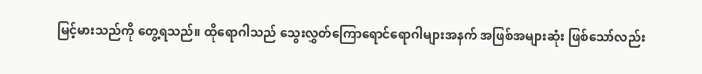မြင့်မားသည်ကို တွေ့ရသည်။ ‌ထိုရောဂါသည် သွေးလွှတ်ကြောရောင်ရောဂါများအနက် အဖြစ်အများဆုံး ဖြစ်သော်လည်း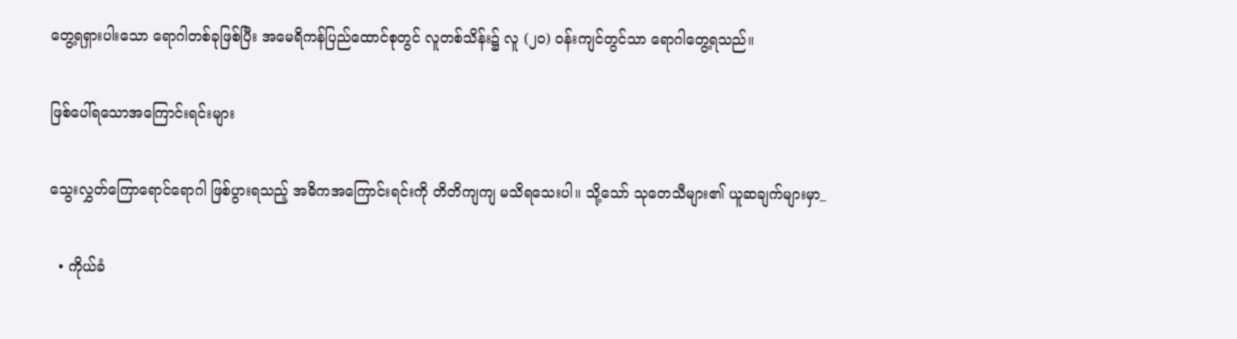တွေ့ရရှားပါးသော ရောဂါတစ်ခုဖြစ်ပြီး အမေရိကန်ပြည်ထောင်စုတွင် လူတစ်သိန်း၌ လူ (၂၀) ဝန်းကျင်တွင်သာ ရောဂါတွေ့ရသည်။

ဖြစ်ပေါ်ရသောအကြောင်းရင်းများ

သွေးလွှတ်ကြောရောင်ရောဂါ ဖြစ်ပွားရသည့် အဓိကအကြောင်းရင်းကို တိတိကျကျ မသိရသေးပါ။ သို့သော် သုတေသီများ၏ ယူဆချက်များမှာ_

  • ကိုယ်ခံ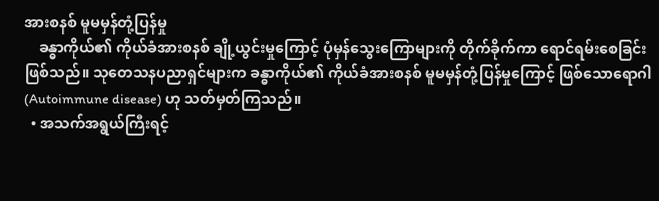အားစနစ် မူမမှန်တုံ့ပြန်မှု
    ခန္ဓာကိုယ်၏ ကိုယ်ခံအားစနစ် ချို့ယွင်းမှုကြောင့် ပုံမှန်သွေးကြောများကို တိုက်ခိုက်ကာ ရောင်ရမ်းစေခြင်း ဖြစ်သည်။ သုတေသနပညာရှင်များက ခန္ဓာကိုယ်၏ ကိုယ်ခံအားစနစ် မူမမှန်တုံ့ပြန်မှုကြောင့် ဖြစ်သောရောဂါ (Autoimmune disease) ဟု သတ်မှတ်ကြသည်။
  • အသက်အရွယ်ကြီးရင့်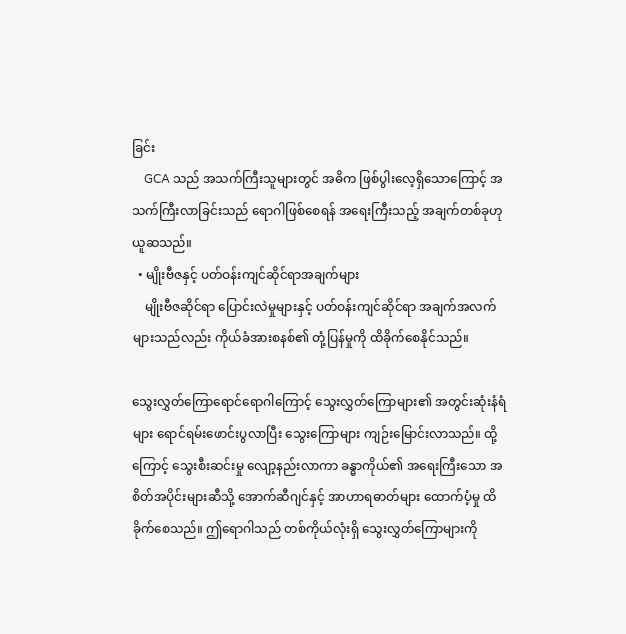ခြင်း
    GCA သည် အသက်ကြီးသူများတွင် အဓိက ဖြစ်ပွါးလေ့ရှိသောကြောင့် အသက်ကြီးလာခြင်းသည် ရောဂါဖြစ်စေရန် အရေးကြီးသည့် အချက်တစ်ခုဟု ယူဆသည်။
  • မျိုးဗီဇနှင့် ပတ်ဝန်းကျင်ဆိုင်ရာအချက်များ
    မျိုးဗီဇဆိုင်ရာ ပြောင်းလဲမှုများနှင့် ပတ်ဝန်းကျင်ဆိုင်ရာ အချက်အလက်များသည်လည်း ကိုယ်ခံအားစနစ်၏ တုံ့ပြန်မှုကို ထိခိုက်စေနိုင်သည်။

သွေးလွှတ်ကြောရောင်ရောဂါကြောင့် သွေးလွှတ်ကြောများ၏ အတွင်းဆုံးနံရံများ ရောင်ရမ်းဖောင်းပွလာပြီး သွေးကြောများ ကျဉ်းမြောင်းလာသည်။ ထို့ကြောင့် သွေးစီးဆင်းမှု လျော့နည်းလာကာ ခန္ဓာကိုယ်၏ အရေးကြီးသော အစိတ်အပိုင်းများဆီသို့ အောက်ဆီဂျင်နှင့် အာဟာရဓာတ်များ ထောက်ပံ့မှု ထိခိုက်စေသည်။ ဤရောဂါသည် တစ်ကိုယ်လုံးရှိ သွေးလွှတ်ကြောများကို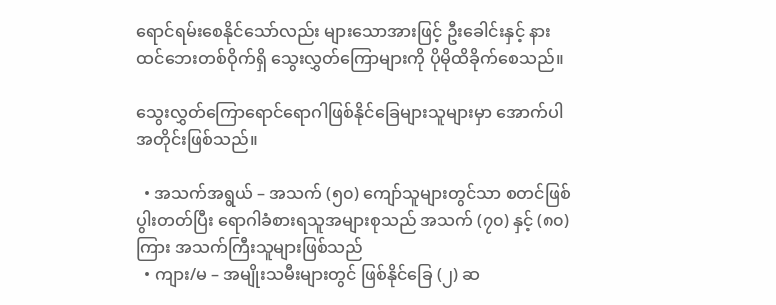ရောင်ရမ်းစေနိုင်သော်လည်း များသောအားဖြင့် ဦးခေါင်းနှင့် နားထင်ဘေးတစ်ဝိုက်ရှိ သွေးလွှတ်ကြောများကို ပိုမိုထိခိုက်စေသည်။

သွေးလွှတ်ကြောရောင်ရောဂါဖြစ်နိုင်ခြေများသူများမှာ အောက်ပါအတိုင်းဖြစ်သည်။

  • အသက်အရွယ် – အသက် (၅၀) ကျော်သူများတွင်သာ စတင်ဖြစ်ပွါးတတ်ပြီး ရောဂါခံစားရသူအများစုသည် အသက် (၇၀) နှင့် (၈၀) ကြား အသက်ကြီးသူများဖြစ်သည်
  • ကျား/မ – အမျိုးသမီးများတွင် ဖြစ်နိုင်ခြေ (၂) ဆ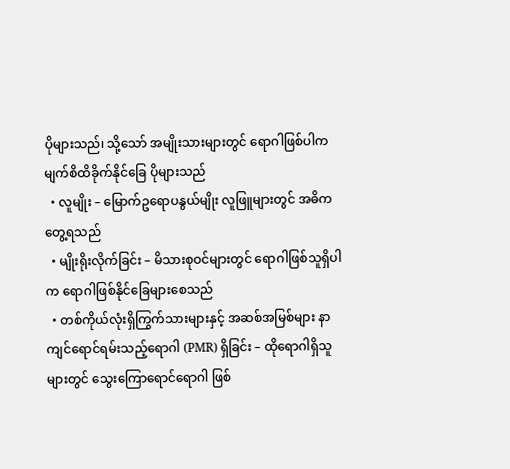ပိုများသည်၊ သို့သော် အမျိုးသားများတွင် ရောဂါဖြစ်ပါက မျက်စိထိခိုက်နိုင်ခြေ ပိုများသည်
  • လူမျိုး – မြောက်ဥရောပနွယ်မျိုး လူဖြူများတွင် အဓိကတွေ့ရသည်
  • မျိုးရိုးလိုက်ခြင်း – မိသားစုဝင်များတွင် ရောဂါဖြစ်သူရှိပါက ရောဂါဖြစ်နိုင်ခြေများစေသည်
  • တစ်ကိုယ်လုံးရှိကြွက်သားများနှင့် အဆစ်အမြစ်များ နာကျင်ရောင်ရမ်းသည့်ရောဂါ (PMR) ရှိခြင်း – ထိုရောဂါရှိသူများတွင် သွေးကြောရောင်ရောဂါ ဖြစ်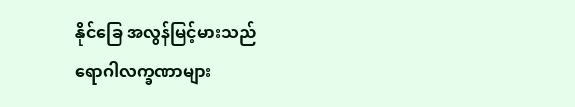နိုင်ခြေ အလွန်မြင့်မားသည်
ရောဂါလက္ခဏာများ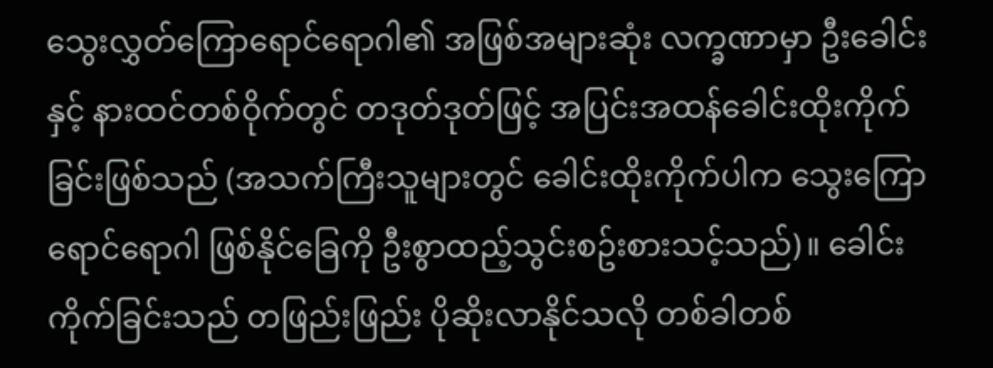သွေးလွှတ်ကြောရောင်ရောဂါ၏ အဖြစ်အများဆုံး လက္ခဏာမှာ ဦးခေါင်းနှင့် နားထင်တစ်ဝိုက်တွင် တဒုတ်ဒုတ်ဖြင့် အပြင်းအထန်ခေါင်းထိုးကိုက်ခြင်းဖြစ်သည် (အသက်ကြီးသူများတွင် ခေါင်းထိုးကိုက်ပါက သွေးကြောရောင်ရောဂါ ဖြစ်နိုင်ခြေကို ဦးစွာထည့်သွင်းစဥ်းစားသင့်သည်)။ ခေါင်းကိုက်ခြင်းသည် တဖြည်းဖြည်း ပိုဆိုးလာနိုင်သလို တစ်ခါတစ်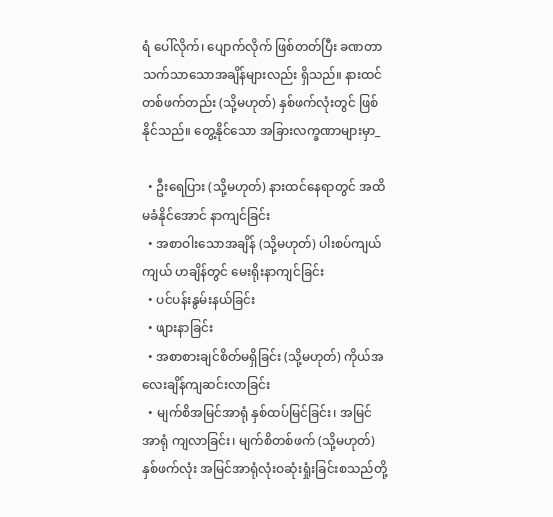ရံ ပေါ်လိုက်၊ ပျောက်လိုက် ဖြစ်တတ်ပြီး ခဏတာ သက်သာသောအချိန်များလည်း ရှိသည်။ နားထင်တစ်ဖက်တည်း (သို့မဟုတ်) နှစ်ဖက်လုံးတွင် ဖြစ်နိုင်သည်။ တွေ့နိုင်သော အခြားလက္ခဏာများမှာ_

  • ဦးရေပြား (သို့မဟုတ်) နားထင်နေရာတွင် အထိမခံနိုင်အောင် နာကျင်ခြင်း
  • အစာဝါးသောအချိန် (သို့မဟုတ်) ပါးစပ်ကျယ်ကျယ် ဟချိန်တွင် မေးရိုးနာကျင်ခြင်း
  • ပင်ပန်းနွမ်းနယ်ခြင်း
  • ဖျားနာခြင်း
  • အစာစားချင်စိတ်မရှိခြင်း (သို့မဟုတ်) ကိုယ်အလေးချိန်ကျဆင်းလာခြင်း
  • မျက်စိအမြင်အာရုံ နှစ်ထပ်မြင်ခြင်း၊ အမြင်အာရုံ ကျလာခြင်း၊ မျက်စိတစ်ဖက် (သို့မဟုတ်) နှစ်ဖက်လုံး အမြင်အာရုံလုံးဝဆုံးရှုံးခြင်းစသည်တို့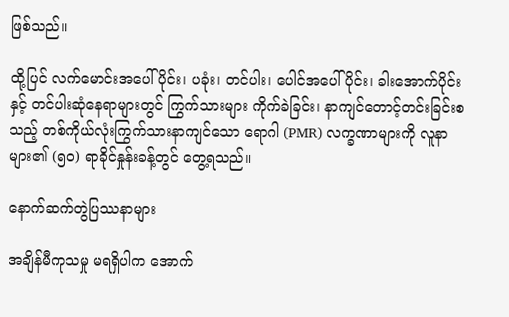ဖြစ်သည်။

ထို့ပြင် လက်မောင်းအပေါ်ပိုင်း၊ ပခုံး၊ တင်ပါး၊ ပေါင်အပေါ်ပိုင်း၊ ခါးအောက်ပိုင်းနှင့် တင်ပါးဆုံနေရာများတွင် ကြွက်သားများ ကိုက်ခဲခြင်း၊ နာကျင်တောင့်တင်းခြင်းစသည့် တစ်ကိုယ်လုံးကြွက်သားနာကျင်သော ရောဂါ (PMR) လက္ခဏာများကို လူနာများ၏ (၅၀) ရာခိုင်နှုန်းခန့်တွင် တွေ့ရသည်။

နောက်ဆက်တွဲပြဿနာများ

အချိန်မီကုသမှု မရရှိပါက အောက်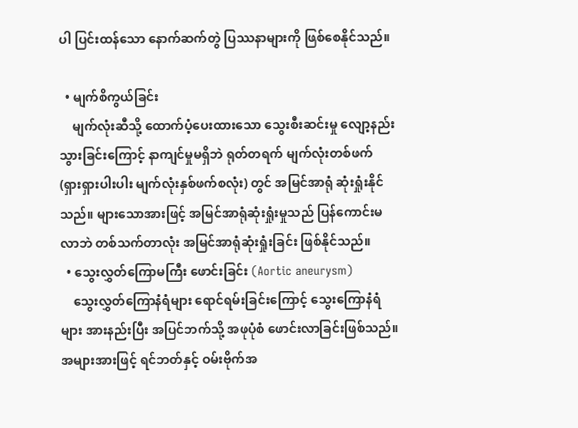ပါ ပြင်းထန်သော နောက်ဆက်တွဲ ပြဿနာများကို ဖြစ်စေနိုင်သည်။

  • မျက်စိကွယ်ခြင်း
    မျက်လုံးဆီသို့ ထောက်ပံ့ပေးထားသော သွေးစီးဆင်းမှု လျော့နည်းသွားခြင်းကြောင့် နာကျင်မှုမရှိဘဲ ရုတ်တရက် မျက်လုံးတစ်ဖက် (ရှားရှားပါးပါး မျက်လုံးနှစ်ဖက်စလုံး) တွင် အမြင်အာရုံ ဆုံးရှုံးနိုင်သည်။ များသောအားဖြင့် အမြင်အာရုံဆုံးရှုံးမှုသည် ပြန်ကောင်းမလာဘဲ တစ်သက်တာလုံး အမြင်အာရုံဆုံးရှုံးခြင်း ဖြစ်နိုင်သည်။
  • သွေးလွှတ်ကြောမကြီး ဖောင်းခြင်း (Aortic aneurysm)
    သွေးလွှတ်ကြောနံရံများ ရောင်ရမ်းခြင်းကြောင့် သွေးကြောနံရံများ အားနည်းပြီး အပြင်ဘက်သို့ အဖုပုံစံ ဖောင်းလာခြင်းဖြစ်သည်။ အများအားဖြင့် ရင်ဘတ်နှင့် ဝမ်းဗိုက်အ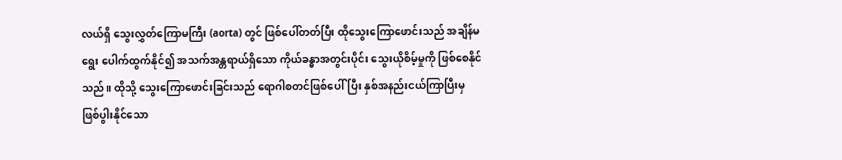လယ်ရှိ သွေးလွှတ်ကြောမကြီး (aorta) တွင် ဖြစ်ပေါ်တတ်ပြီး ထိုသွေးကြောဖောင်းသည် အချိန်မရွေး ပေါက်ထွက်နိုင်၍ အသက်အန္တရာယ်ရှိသော ကိုယ်ခန္ဓာအတွင်းပိုင်း သွေးယိုစိမ့်မှုကို ဖြစ်စေနိုင်သည်။ ထိုသို့ သွေးကြောဖောင်းခြင်းသည် ရောဂါစတင်ဖြစ်ပေါ်ပြီး နှစ်အနည်းငယ်ကြာပြီးမှ ဖြစ်ပွါးနိုင်သော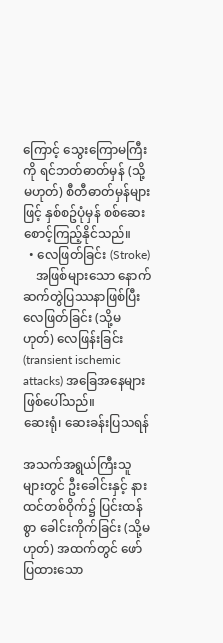ကြောင့် သွေးကြောမကြီးကို ရင်ဘတ်ဓာတ်မှန် (သို့မဟုတ်) စီတီဓာတ်မှန်များဖြင့် နှစ်စဥ်ပုံမှန် စစ်ဆေးစောင့်ကြည့်နိုင်သည်။
  • လေဖြတ်ခြင်း (Stroke)
    အဖြစ်များသော နောက်ဆက်တွဲပြဿနာဖြစ်ပြီး လေဖြတ်ခြင်း (သို့မဟုတ်) လေဖြန်းခြင်း (transient ischemic attacks) အခြေအနေများ ဖြစ်ပေါ်သည်။
ဆေးရုံ၊ ဆေးခန်းပြသရန်

အသက်အရွယ်ကြီးသူများတွင် ဦးခေါင်းနှင့် နားထင်တစ်ဝိုက်၌ ပြင်းထန်စွာ ခေါင်းကိုက်ခြင်း (သို့မဟုတ်) အထက်တွင် ဖော်ပြထားသော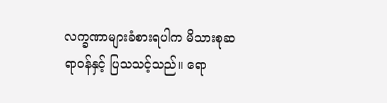လက္ခဏာများခံစားရပါက မိသားစုဆရာဝန်နှင့် ပြသသင့်သည်။ ရော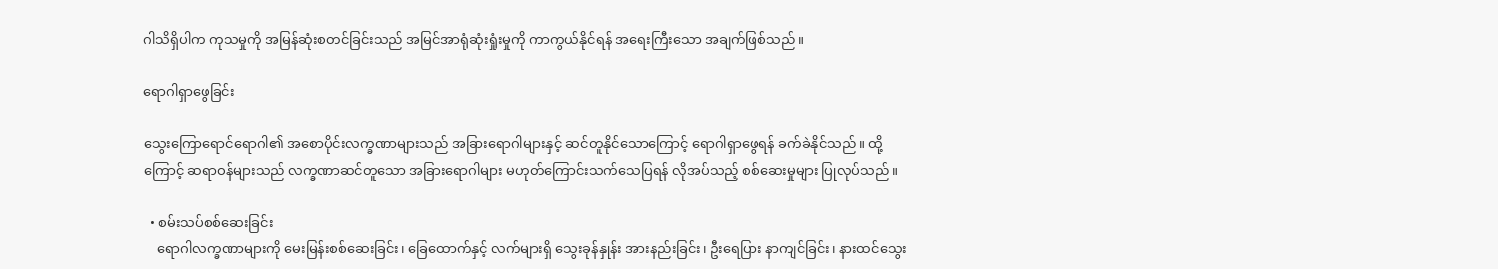ဂါသိရှိပါက ကုသမှုကို အမြန်ဆုံးစတင်ခြင်းသည် အမြင်အာရုံဆုံးရှုံးမှုကို ကာကွယ်နိုင်ရန် အရေးကြီးသော အချက်ဖြစ်သည်။

ရောဂါရှာဖွေခြင်း

သွေးကြောရောင်ရောဂါ၏ အစောပိုင်းလက္ခဏာများသည် အခြားရောဂါများနှင့် ဆင်တူနိုင်သောကြောင့် ရောဂါရှာဖွေရန် ခက်ခဲနိုင်သည်။ ထို့ကြောင့် ဆရာဝန်များသည် လက္ခဏာဆင်တူသော အခြားရောဂါများ မဟုတ်ကြောင်းသက်သေပြရန် လိုအပ်သည့် စစ်ဆေးမှုများ ပြုလုပ်သည်။

  • စမ်းသပ်စစ်ဆေးခြင်း
    ရောဂါလက္ခဏာများကို မေးမြန်းစစ်ဆေးခြင်း၊ ခြေထောက်နှင့် လက်များရှိ သွေးခုန်နှုန်း အားနည်းခြင်း၊ ဦးရေပြား နာကျင်ခြင်း၊ နားထင်သွေး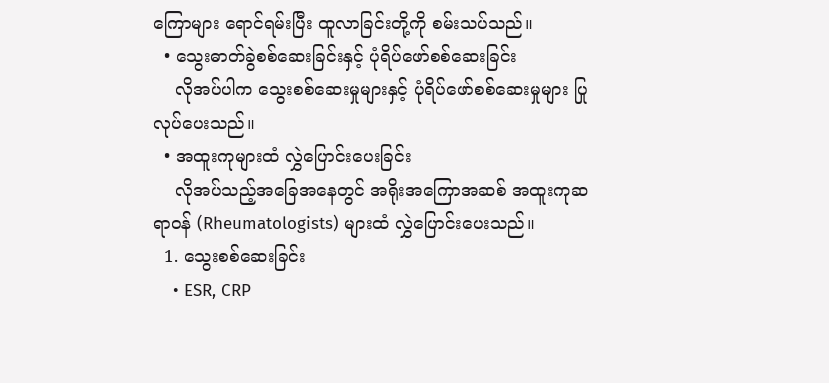ကြောများ ရောင်ရမ်းပြီး ထူလာခြင်းတို့ကို စမ်းသပ်သည်။
  • သွေးဓာတ်ခွဲစစ်ဆေးခြင်းနှင့် ပုံရိပ်ဖော်စစ်ဆေးခြင်း
    လိုအပ်ပါက သွေးစစ်ဆေးမှုများနှင့် ပုံရိပ်ဖော်စစ်ဆေးမှုများ ပြုလုပ်ပေးသည်။
  • အထူးကုများထံ လွှဲပြောင်းပေးခြင်း
    လိုအပ်သည့်အခြေအနေတွင် အရိုးအကြောအဆစ် အထူးကုဆရာဝန် (Rheumatologists) များထံ လွှဲပြောင်းပေးသည်။
  1. သွေးစစ်ဆေးခြင်း
    • ESR, CRP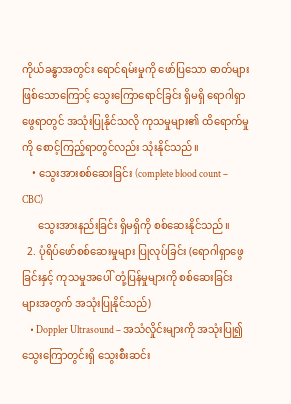ကိုယ်ခန္ဓာအတွင်း ရောင်ရမ်းမှုကို ဖော်ပြသော ဓာတ်များဖြစ်သောကြောင့် သွေးကြောရောင်ခြင်း ရှိမရှိ ရောဂါရှာဖွေရာတွင် အသုံးပြုနိုင်သလို ကုသမှုများ၏ ထိရောက်မှုကို စောင့်ကြည့်ရာတွင်လည်း သုံးနိုင်သည်။
    • သွေးအားစစ်ဆေးခြင်း (complete blood count – CBC)
      သွေးအားနည်းခြင်း ရှိမရှိကို စစ်ဆေးနိုင်သည်။
  2. ပုံရိပ်ဖော်စစ်ဆေးမှုများ ပြုလုပ်ခြင်း (ရောဂါရှာဖွေခြင်းနှင့် ကုသမှုအပေါ် တုံ့ပြန်မှုများကို စစ်ဆေးခြင်းများအတွက် အသုံးပြုနိုင်သည်)
    • Doppler Ultrasound – အသံလှိုင်းများကို အသုံးပြု၍ သွေးကြောတွင်းရှိ သွေးစီးဆင်း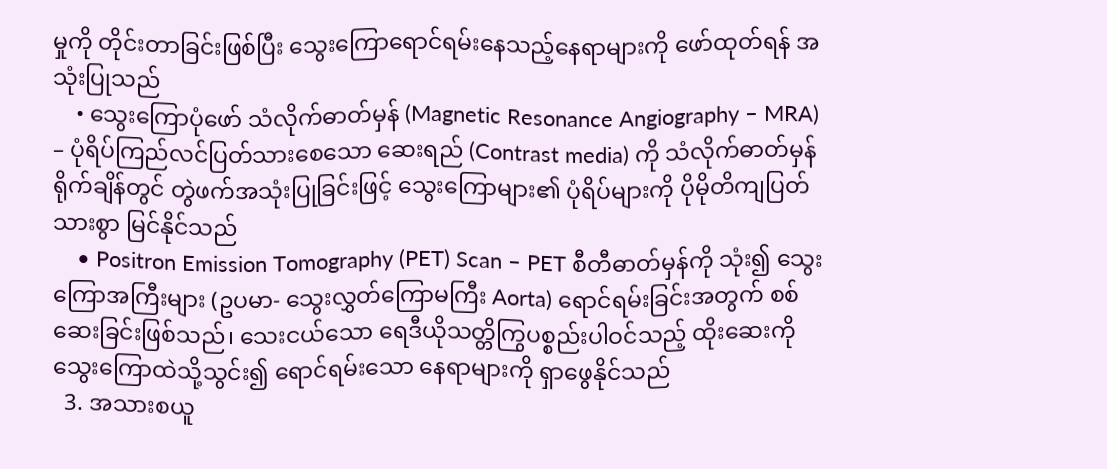မှုကို တိုင်းတာခြင်းဖြစ်ပြီး သွေးကြောရောင်ရမ်းနေသည့်နေရာများကို ဖော်ထုတ်ရန် အသုံးပြုသည်
    • သွေးကြောပုံဖော် သံလိုက်ဓာတ်မှန် (Magnetic Resonance Angiography – MRA) – ပုံရိပ်ကြည်လင်ပြတ်သားစေသော ဆေးရည် (Contrast media) ကို သံလိုက်ဓာတ်မှန်ရိုက်ချိန်တွင် တွဲဖက်အသုံးပြုခြင်းဖြင့် သွေးကြောများ၏ ပုံရိပ်များကို ပိုမိုတိကျပြတ်သားစွာ မြင်နိုင်သည်
    • Positron Emission Tomography (PET) Scan – PET စီတီဓာတ်မှန်ကို သုံး၍ သွေးကြောအကြီးများ (ဥပမာ- သွေးလွှတ်ကြောမကြီး Aorta) ရောင်ရမ်းခြင်းအတွက် စစ်ဆေးခြင်းဖြစ်သည်၊ သေးငယ်သော ရေဒီယိုသတ္တိကြွပစ္စည်းပါဝင်သည့် ထိုးဆေးကို သွေးကြောထဲသို့သွင်း၍ ရောင်ရမ်းသော နေရာများကို ရှာဖွေနိုင်သည်
  3. အသားစယူ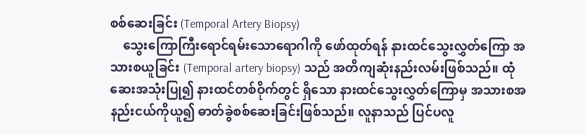စစ်ဆေးခြင်း (Temporal Artery Biopsy)
    သွေးကြောကြီးရောင်ရမ်းသောရောဂါကို ဖော်ထုတ်ရန် နားထင်သွေးလွှတ်ကြော အသားစယူခြင်း (Temporal artery biopsy) သည် အတိကျဆုံးနည်းလမ်းဖြစ်သည်။ ထုံဆေးအသုံးပြု၍ နားထင်တစ်ဝိုက်တွင် ရှိသော နားထင်သွေးလွှတ်ကြောမှ အသားစအနည်းငယ်ကိုယူ၍ ဓာတ်ခွဲစစ်ဆေးခြင်းဖြစ်သည်။ လူနာသည် ပြင်ပလူ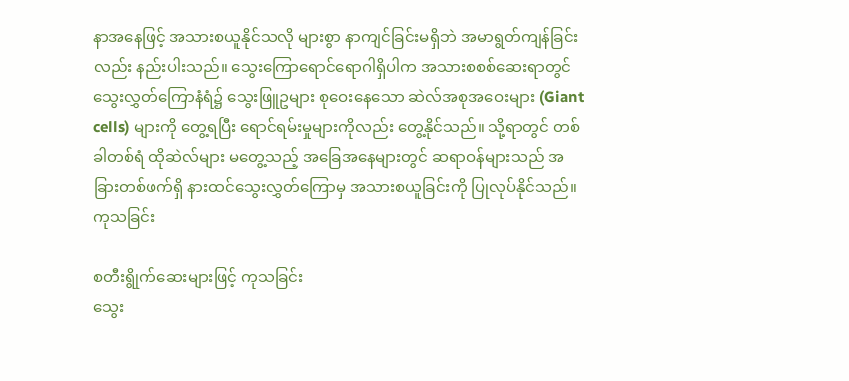နာအနေဖြင့် အသားစယူနိုင်သလို များစွာ နာကျင်ခြင်းမရှိဘဲ အမာရွတ်ကျန်ခြင်းလည်း နည်းပါးသည်။ သွေးကြောရောင်ရောဂါရှိပါက အသားစစစ်ဆေးရာတွင် သွေးလွှတ်ကြောနံရံ၌ သွေးဖြူဥများ စုဝေးနေသော ဆဲလ်အစုအဝေးများ (Giant cells) များကို တွေ့ရပြီး ရောင်ရမ်းမှုများကိုလည်း တွေ့နိုင်သည်။ သို့ရာတွင် တစ်ခါတစ်ရံ ထိုဆဲလ်များ မတွေ့သည့် အခြေအနေများတွင် ဆရာဝန်များသည် အခြားတစ်ဖက်ရှိ နားထင်သွေးလွှတ်ကြောမှ အသားစယူခြင်းကို ပြုလုပ်နိုင်သည်။
ကုသခြင်း

စတီးရွိုက်ဆေးများဖြင့် ကုသခြင်း
သွေး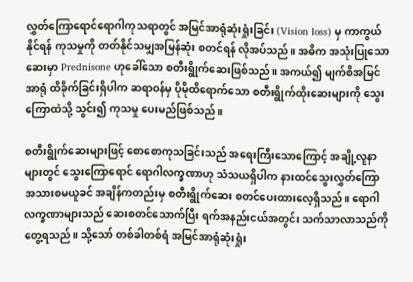လွှတ်ကြောရောင်ရောဂါကုသရာတွင် အမြင်အာရုံဆုံးရှုံးခြင်း (Vision loss) မှ ကာကွယ်နိုင်ရန် ကုသမှုကို တတ်နိုင်သမျှအမြန်ဆုံး စတင်ရန် လိုအပ်သည်။ အဓိက အသုံးပြုသောဆေးမှာ Prednisone ဟုခေါ်သော စတီးရွိုက်ဆေးဖြစ်သည်။ အကယ်၍ မျက်စိအမြင်အာရုံ ထိခိုက်ခြင်းရှိပါက ဆရာဝန်မှ ပိုမိုထိရောက်သော စတီးရွိုက်ထိုးဆေးများကို သွေးကြောထဲသို့ သွင်း၍ ကုသမှု ပေးမည်ဖြစ်သည်။

စတီးရွိုက်ဆေးများဖြင့် စောစောကုသခြင်းသည် အရေးကြီးသောကြောင့် အချို့လူနာများတွင် သွေးကြောရောင် ရောဂါလက္ခဏာဟု သံသယရှိပါက နားထင်သွေးလွှတ်ကြော အသားစမယူခင် အချိန်ကတည်းမှ စတီးရွိုက်ဆေး စတင်ပေးထားလေ့ရှိသည်။ ရောဂါလက္ခဏာများသည် ဆေးစတင်သောက်ပြီး ရက်အနည်းငယ်အတွင်း သက်သာလာသည်ကို တွေ့ရသည်။ သို့သော် တစ်ခါတစ်ရံ အမြင်အာရုံဆုံးရှုံး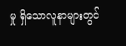မှု ရှိသောလူနာများတွင်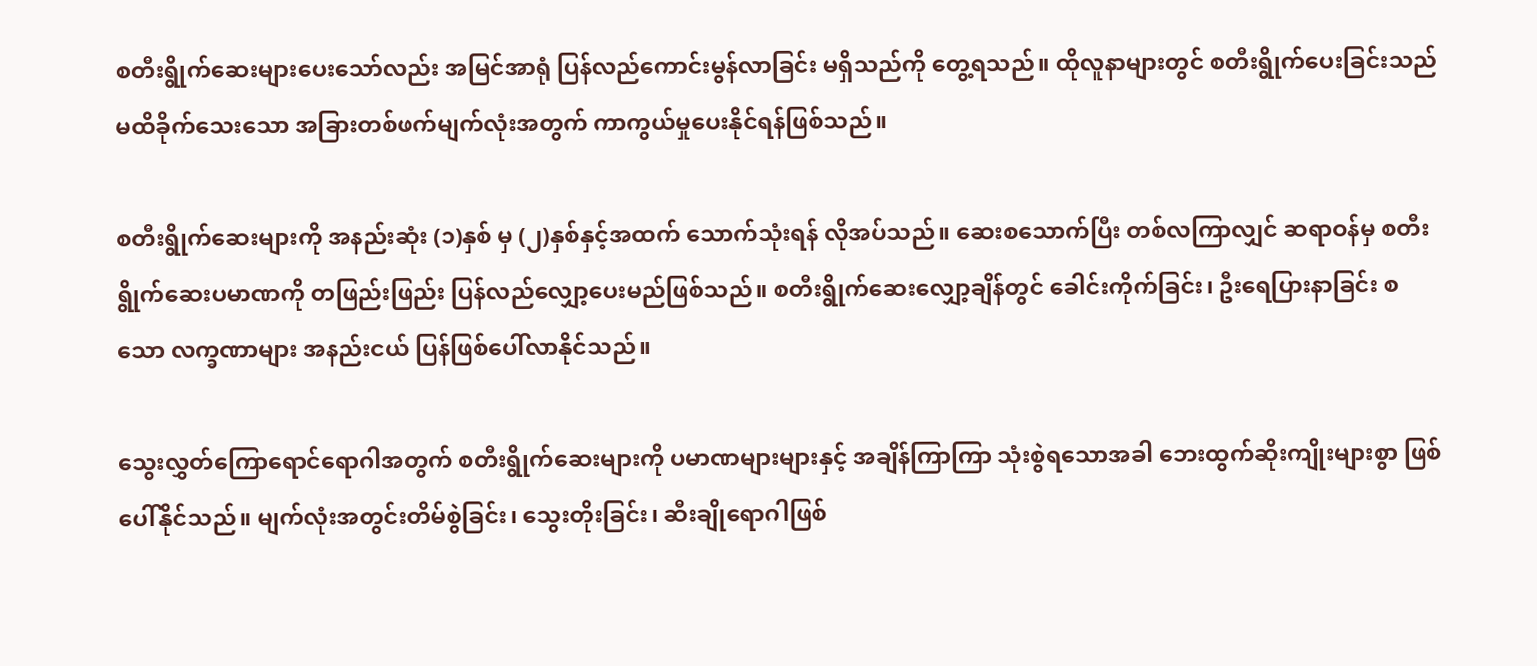စတီးရွိုက်ဆေးများပေးသော်လည်း အမြင်အာရုံ ပြန်လည်ကောင်းမွန်လာခြင်း မရှိသည်ကို တွေ့ရသည်။ ထိုလူနာများတွင် စတီးရွိုက်ပေးခြင်းသည် မထိခိုက်သေးသော အခြားတစ်ဖက်မျက်လုံးအတွက် ကာကွယ်မှုပေးနိုင်ရန်ဖြစ်သည်။

စတီးရွိုက်ဆေးများကို အနည်းဆုံး (၁)နှစ် မှ (၂)နှစ်နှင့်အထက် သောက်သုံးရန် လိုအပ်သည်။ ဆေးစသောက်ပြီး တစ်လကြာလျှင် ဆရာဝန်မှ စတီးရွိုက်ဆေးပမာဏကို တဖြည်းဖြည်း ပြန်လည်လျှော့ပေးမည်ဖြစ်သည်။ စတီးရွိုက်ဆေးလျှော့ချိန်တွင် ခေါင်းကိုက်ခြင်း၊ ဦးရေပြားနာခြင်း စသော လက္ခဏာများ အနည်းငယ် ပြန်ဖြစ်ပေါ်လာနိုင်သည်။

သွေးလွှတ်ကြောရောင်ရောဂါအတွက် စတီးရွိုက်ဆေးများကို ပမာဏများများနှင့် အချိန်ကြာကြာ သုံးစွဲရသောအခါ ဘေးထွက်ဆိုးကျိုးများစွာ ဖြစ်ပေါ်နိုင်သည်။ မျက်လုံးအတွင်းတိမ်စွဲခြင်း၊ သွေးတိုးခြင်း၊ ဆီးချိုရောဂါဖြစ်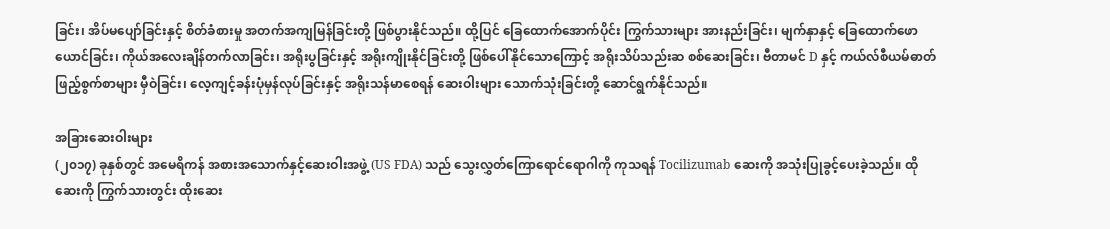ခြင်း၊ အိပ်မပျော်ခြင်းနှင့် စိတ်ခံစားမှု အတက်အကျမြန်ခြင်းတို့ ဖြစ်ပွားနိုင်သည်။ ထို့ပြင် ခြေထောက်အောက်ပိုင်း ကြွက်သားများ အားနည်းခြင်း၊ မျက်နှာနှင့် ခြေထောက်ဖောယောင်ခြင်း၊ ကိုယ်အလေးချိန်တက်လာခြင်း၊ အရိုးပွခြင်းနှင့် အရိုးကျိုးနိုင်ခြင်းတို့ ဖြစ်ပေါ်နိုင်သောကြောင့် အရိုးသိပ်သည်းဆ စစ်ဆေးခြင်း၊ ဗီတာမင် D နှင့် ကယ်လ်စီယမ်ဓာတ် ဖြည့်စွက်စာများ မှီဝဲခြင်း၊ လေ့ကျင့်ခန်းပုံမှန်လုပ်ခြင်းနှင့် အရိုးသန်မာစေရန် ဆေးဝါးများ သောက်သုံးခြင်းတို့ ဆောင်ရွက်နိုင်သည်။

အခြားဆေးဝါးများ
(၂၀၁၇) ခုနှစ်တွင် အမေရိကန် အစားအသောက်နှင့်ဆေးဝါးအဖွဲ့ (US FDA) သည် သွေးလွှတ်ကြောရောင်ရောဂါကို ကုသရန် Tocilizumab ဆေးကို အသုံးပြုခွင့်ပေးခဲ့သည်။ ထိုဆေးကို ကြွက်သားတွင်း ထိုးဆေး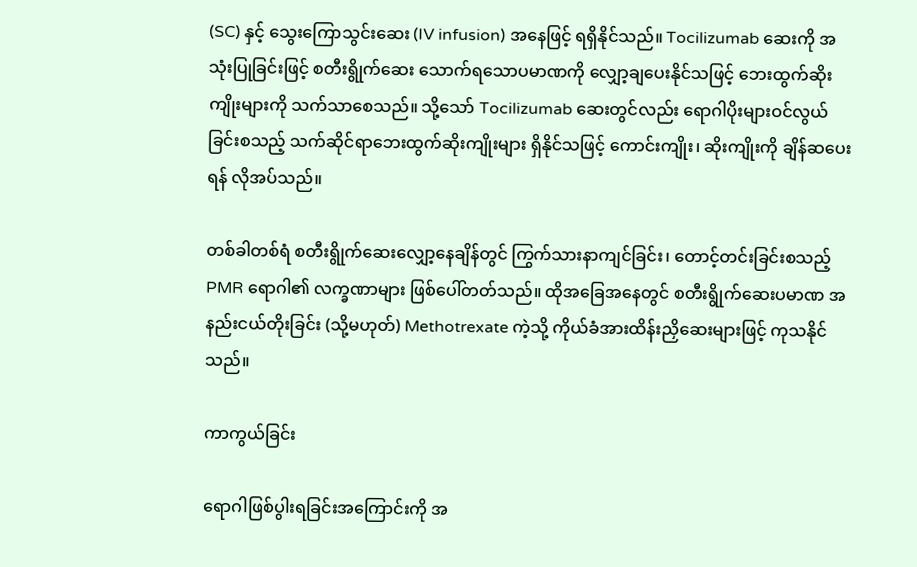(SC) နှင့် သွေးကြောသွင်းဆေး (IV infusion) အနေဖြင့် ရရှိနိုင်သည်။ Tocilizumab ဆေးကို အသုံးပြုခြင်းဖြင့် စတီးရွိုက်ဆေး သောက်ရသောပမာဏကို လျှော့ချပေးနိုင်သဖြင့် ဘေးထွက်ဆိုးကျိုးများကို သက်သာစေသည်။ သို့သော် Tocilizumab ဆေးတွင်လည်း ရောဂါပိုးများဝင်လွယ်ခြင်းစသည့် သက်ဆိုင်ရာဘေးထွက်ဆိုးကျိုးများ ရှိနိုင်သဖြင့် ကောင်းကျိုး၊ ဆိုးကျိုးကို ချိန်ဆပေးရန် လိုအပ်သည်။

တစ်ခါတစ်ရံ စတီးရွိုက်ဆေးလျှော့နေချိန်တွင် ကြွက်သားနာကျင်ခြင်း၊ တောင့်တင်းခြင်းစသည့် PMR ရောဂါ၏ လက္ခဏာများ ဖြစ်ပေါ်တတ်သည်။ ထိုအခြေအနေတွင် စတီးရွိုက်ဆေးပမာဏ အနည်းငယ်တိုးခြင်း (သို့မဟုတ်) Methotrexate ကဲ့သို့ ကိုယ်ခံအားထိန်းညှိဆေးများဖြင့် ကုသနိုင်သည်။

ကာကွယ်ခြင်း

ရောဂါဖြစ်ပွါးရခြင်းအကြောင်းကို အ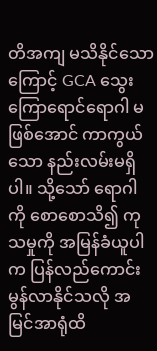တိအကျ မသိနိုင်သောကြောင့် GCA သွေးကြောရောင်ရောဂါ မဖြစ်အောင် ကာကွယ်သော နည်းလမ်းမရှိပါ။ သို့သော် ရောဂါကို စောစောသိ၍ ကုသမှုကို အမြန်ခံယူပါက ပြန်လည်ကောင်းမွန်လာနိုင်သလို အမြင်အာရုံထိ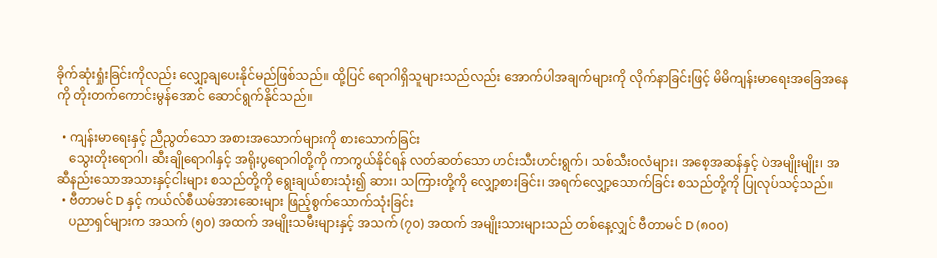ခိုက်ဆုံးရှုံးခြင်းကိုလည်း လျှော့ချပေးနိုင်မည်ဖြစ်သည်။ ထို့ပြင် ရောဂါရှိသူများသည်လည်း အောက်ပါအချက်များကို လိုက်နာခြင်းဖြင့် မိမိကျန်းမာရေးအခြေအနေကို တိုးတက်ကောင်းမွန်အောင် ဆောင်ရွက်နိုင်သည်။

  • ကျန်းမာရေးနှင့် ညီညွတ်သော အစားအသောက်များကို စားသောက်ခြင်း
    သွေးတိုးရောဂါ၊ ဆီးချိုရောဂါနှင့် အရိုးပွရောဂါတို့ကို ကာကွယ်နိုင်ရန် လတ်ဆတ်သော ဟင်းသီးဟင်းရွက်၊ သစ်သီးဝလံများ၊ အစေ့အဆန်နှင့် ပဲအမျိုးမျိုး၊ အဆီနည်းသောအသားနှင့်ငါးများ စသည်တို့ကို ရွေးချယ်စားသုံး၍ ဆား၊ သကြားတို့ကို လျှော့စားခြင်း၊ အရက်လျှော့သောက်ခြင်း စသည်တို့ကို ပြုလုပ်သင့်သည်။
  • ဗီတာမင် D နှင့် ကယ်လ်စီယမ်အားဆေးများ ဖြည့်စွက်သောက်သုံးခြင်း
    ပညာရှင်များက အသက် (၅၀) အထက် အမျိုးသမီးများနှင့် အသက် (၇၀) အထက် အမျိုးသားများသည် တစ်နေ့လျှင် ဗီတာမင် D (၈၀၀)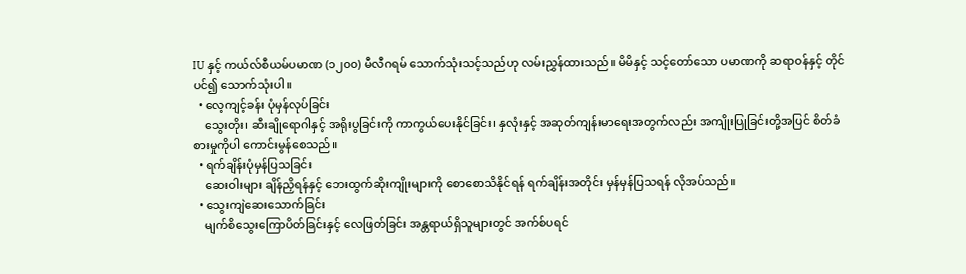IU နှင့် ကယ်လ်စီယမ်ပမာဏ (၁၂၀၀) မီလီဂရမ် သောက်သုံးသင့်သည်ဟု လမ်းညွှန်ထားသည်။ မိမိနှင့် သင့်တော်သော ပမာဏကို ဆရာဝန်နှင့် တိုင်ပင်၍ သောက်သုံးပါ။
  • လေ့ကျင့်ခန်း ပုံမှန်လုပ်ခြင်း
    သွေးတိုး၊ ဆီးချိုရောဂါနှင့် အရိုးပွခြင်းကို ကာကွယ်ပေးနိုင်ခြင်း၊ နှလုံးနှင့် အဆုတ်ကျန်းမာရေးအတွက်လည်း အကျိုးပြုခြင်းတို့အပြင် စိတ်ခံစားမှုကိုပါ ကောင်းမွန်စေသည်။
  • ရက်ချိန်းပုံမှန်ပြသခြင်း
    ဆေးဝါးများ ချိန်ညှိရန်နှင့် ဘေးထွက်ဆိုးကျိုးများကို စောစောသိနိုင်ရန် ရက်ချိန်းအတိုင်း မှန်မှန်ပြသရန် လိုအပ်သည်။
  • သွေးကျဲဆေးသောက်ခြင်း
    မျက်စိသွေးကြောပိတ်ခြင်းနှင့် လေဖြတ်ခြင်း အန္တရာယ်ရှိသူများတွင် အက်စ်ပရင်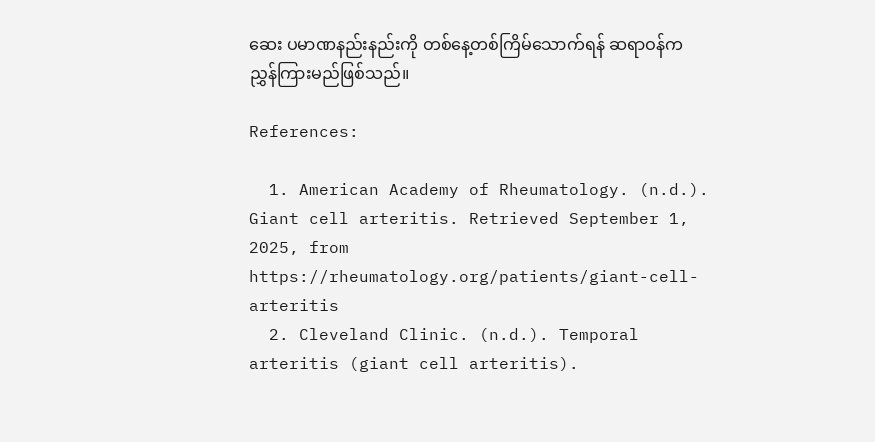ဆေး ပမာဏနည်းနည်းကို တစ်နေ့တစ်ကြိမ်သောက်ရန် ဆရာဝန်က ညွှန်ကြားမည်ဖြစ်သည်။

References:

  1. American Academy of Rheumatology. (n.d.). Giant cell arteritis. Retrieved September 1, 2025, from https://rheumatology.org/patients/giant-cell-arteritis
  2. Cleveland Clinic. (n.d.). Temporal arteritis (giant cell arteritis).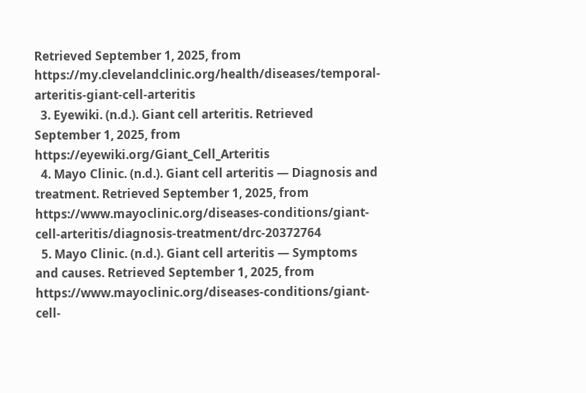Retrieved September 1, 2025, from https://my.clevelandclinic.org/health/diseases/temporal-arteritis-giant-cell-arteritis
  3. Eyewiki. (n.d.). Giant cell arteritis. Retrieved September 1, 2025, from https://eyewiki.org/Giant_Cell_Arteritis
  4. Mayo Clinic. (n.d.). Giant cell arteritis — Diagnosis and treatment. Retrieved September 1, 2025, from https://www.mayoclinic.org/diseases-conditions/giant-cell-arteritis/diagnosis-treatment/drc-20372764
  5. Mayo Clinic. (n.d.). Giant cell arteritis — Symptoms and causes. Retrieved September 1, 2025, from https://www.mayoclinic.org/diseases-conditions/giant-cell-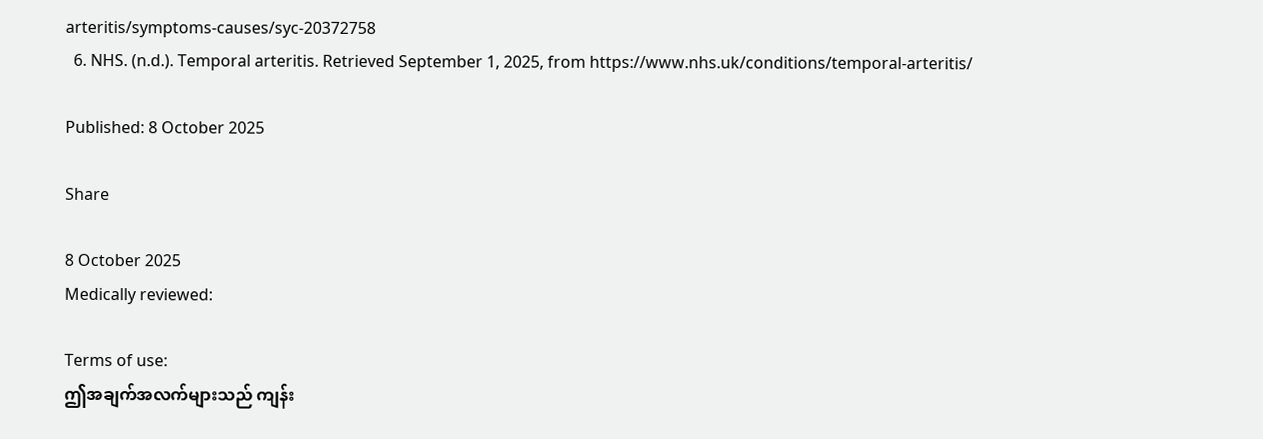arteritis/symptoms-causes/syc-20372758
  6. NHS. (n.d.). Temporal arteritis. Retrieved September 1, 2025, from https://www.nhs.uk/conditions/temporal-arteritis/

Published: 8 October 2025

Share

8 October 2025
Medically reviewed:

Terms of use:
ဤအချက်အလက်များသည် ကျန်း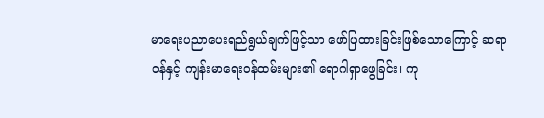မာရေးပညာပေးရည်ရွယ်ချက်ဖြင့်သာ ဖော်ပြထားခြင်းဖြစ်သောကြောင့် ဆရာဝန်နှင့် ကျန်းမာရေးဝန်ထမ်းများ၏ ရောဂါရှာဖွေခြင်း၊ ကု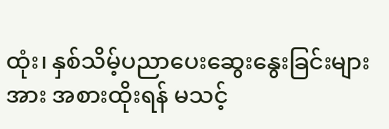ထုံး၊ နှစ်သိမ့်ပညာပေးဆွေးနွေးခြင်းများအား အစားထိုးရန် မသင့်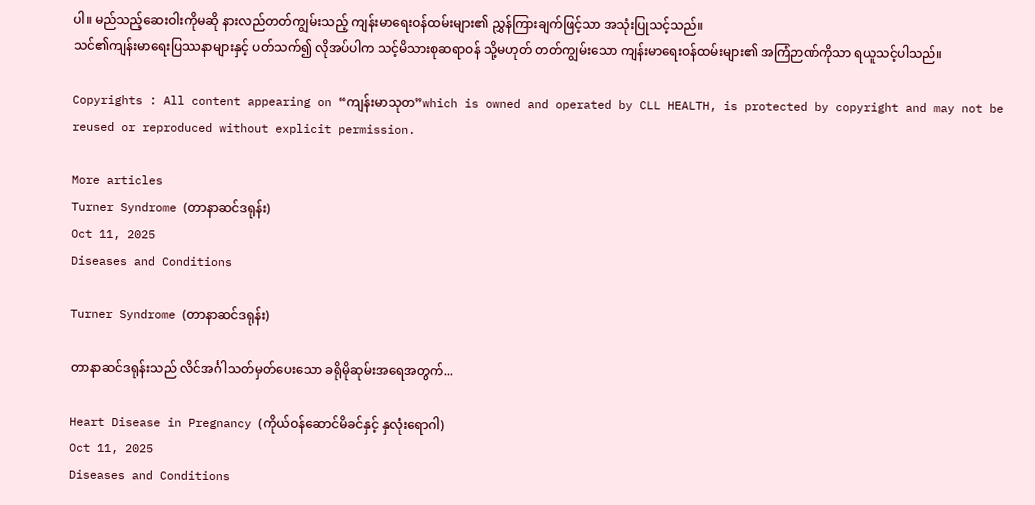ပါ။ မည်သည့်ဆေးဝါးကိုမဆို နားလည်တတ်ကျွမ်းသည့် ကျန်းမာရေးဝန်ထမ်းများ၏ ညွှန်ကြားချက်ဖြင့်သာ အသုံးပြုသင့်သည်။
သင်၏ကျန်းမာရေးပြဿနာများနှင့် ပတ်သက်၍ လိုအပ်ပါက သင့်မိသားစုဆရာဝန် သို့မဟုတ် တတ်ကျွမ်းသော ကျန်းမာရေးဝန်ထမ်းများ၏ အကြံဉာဏ်ကိုသာ ရယူသင့်ပါသည်။

Copyrights : All content appearing on “ကျန်းမာသုတ”which is owned and operated by CLL HEALTH, is protected by copyright and may not be reused or reproduced without explicit permission.

More articles
Turner Syndrome (တာနာဆင်ဒရုန်း)
Oct 11, 2025
Diseases and Conditions

Turner Syndrome (တာနာဆင်ဒရုန်း)

တာနာဆင်ဒရုန်းသည် လိင်အင်္ဂါသတ်မှတ်ပေးသော ခရိုမိုဆုမ်းအရေအတွက်...

Heart Disease in Pregnancy (ကိုယ်ဝန်ဆောင်မိခင်နှင့် နှလုံးရောဂါ)
Oct 11, 2025
Diseases and Conditions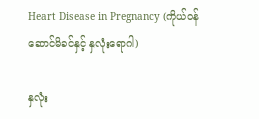Heart Disease in Pregnancy (ကိုယ်ဝန်ဆောင်မိခင်နှင့် နှလုံးရောဂါ)

နှလုံး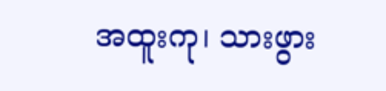အထူးကု၊ သားဖွား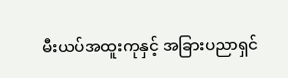မီးယပ်အထူးကုနှင့် အခြားပညာရှင်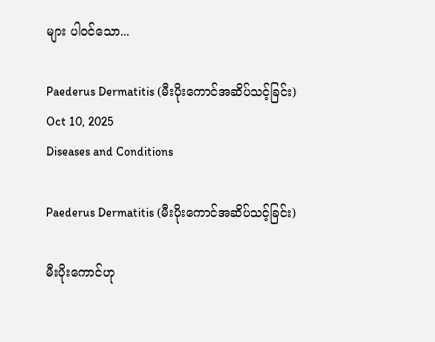များ ပါဝင်သော...

Paederus Dermatitis (မီးပိုးကောင်အဆိပ်သင့်ခြင်း)
Oct 10, 2025
Diseases and Conditions

Paederus Dermatitis (မီးပိုးကောင်အဆိပ်သင့်ခြင်း)

မီးပိုးကောင်ဟု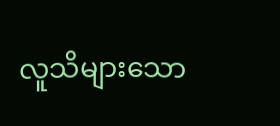လူသိများသော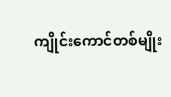ကျိုင်းကောင်တစ်မျိုး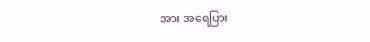အား အရေပြား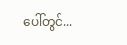ပေါ်တွင်...